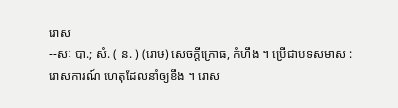រោស
--សៈ បា.; សំ. ( ន. ) (រោឞ) សេចក្ដីក្រោធ, កំហឹង ។ ប្រើជាបទសមាស : រោសការណ៍ ហេតុដែលនាំឲ្យខឹង ។ រោស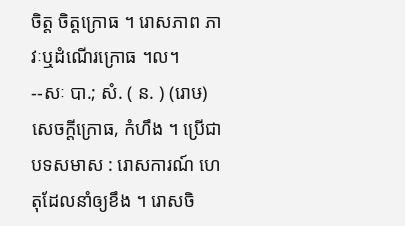ចិត្ត ចិត្តក្រោធ ។ រោសភាព ភាវៈឬដំណើរក្រោធ ។ល។
--សៈ បា.; សំ. ( ន. ) (រោឞ) សេចក្ដីក្រោធ, កំហឹង ។ ប្រើជាបទសមាស : រោសការណ៍ ហេតុដែលនាំឲ្យខឹង ។ រោសចិ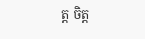ត្ត ចិត្ត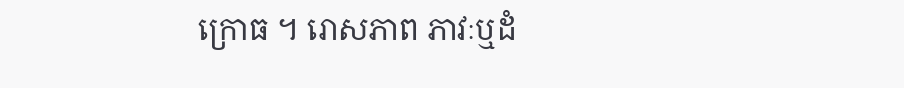ក្រោធ ។ រោសភាព ភាវៈឬដំ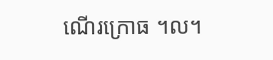ណើរក្រោធ ។ល។